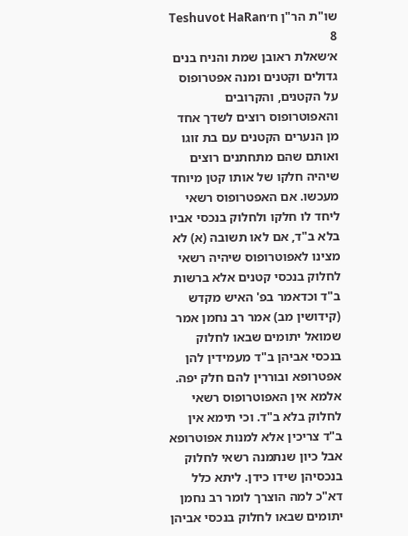שו"ת הר"ן ח׳Teshuvot HaRan 8
א׳שאלת ראובן שמת והניח בנים גדולים וקטנים ומנה אפטרופוס על הקטנים, והקרובים והאפוטרופוס רוצים לשדך אחד מן הנערים הקטנים עם בת זוגו ואותם שהם מתחתנים רוצים שיהיה חלקו של אותו קטן מיוחד מעכשו. אם האפטרופוס רשאי ליחד לו חלקו ולחלוק בנכסי אביו בלא ב"ד, אם לאו תשובה (א) לא מצינו לאפוטרופוס שיהיה רשאי לחלוק בנכסי קטנים אלא ברשות ב"ד וכדאמר בפ' האיש מקדש (קידושין מב) אמר רב נחמן אמר שמואל יתומים שבאו לחלוק בנכסי אביהן ב"ד מעמידין להן אפטרופא ובוררין להם חלק יפה. אלמא אין האפוטרופוס רשאי לחלוק בלא ב"ד. וכי תימא אין ב"ד צריכין אלא למנות אפוטרופא אבל כיון שנתמנה רשאי לחלוק בנכסיהן שידו כידן. ליתא כלל דא"כ למה הוצרך לומר רב נחמן יתומים שבאו לחלוק בנכסי אביהן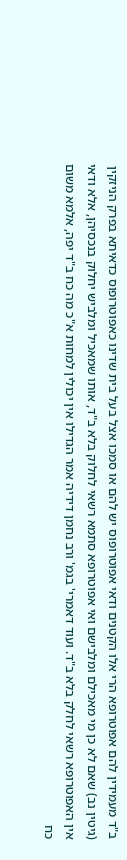ב"ד מעמידין להם אפוטרופא הרי אלו הקטנים ודאי אפוטרופוס יש להם או סמכו אצל בעל בית שדינו כאפוטרופוס כדאיתא בפרק הניזקין (גיטין נב) שאם לא כן מי מאכילם ומלבישם ואי אפוטרופא סתמא רשאי לחלוק בלא ב"ד, אותו שמאכיל ומלביש יחלוק בנכסיהן, אלא ודאי אין האפוטרופא רשאי לחלק בלא ב"ד. ועוד דאמרי' בגמ' ורב נחמן דידיה אמר הגדילו אין יכולין למחות א"כ מה כח ב"ד יפה, אלמא משום כח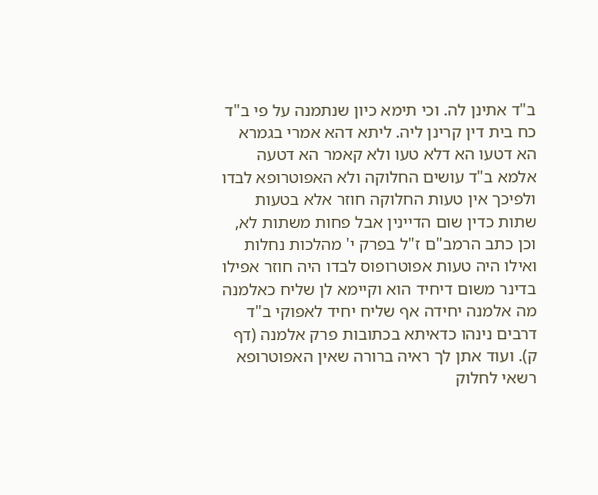ב"ד אתינן לה. וכי תימא כיון שנתמנה על פי ב"ד כח בית דין קרינן ליה. ליתא דהא אמרי בגמרא הא דטעו הא דלא טעו ולא קאמר הא דטעה אלמא ב"ד עושים החלוקה ולא האפוטרופא לבדו ולפיכך אין טעות החלוקה חוזר אלא בטעות שתות כדין שום הדיינין אבל פחות משתות לא, וכן כתב הרמב"ם ז"ל בפרק י' מהלכות נחלות ואילו היה טעות אפוטרופוס לבדו היה חוזר אפילו בדינר משום דיחיד הוא וקיימא לן שליח כאלמנה מה אלמנה יחידה אף שליח יחיד לאפוקי ב"ד דרבים נינהו כדאיתא בכתובות פרק אלמנה (דף ק). ועוד אתן לך ראיה ברורה שאין האפוטרופא רשאי לחלוק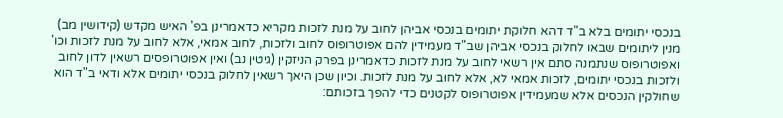בנכסי יתומים בלא ב"ד דהא חלוקת יתומים בנכסי אביהן לחוב על מנת לזכות מקריא כדאמרינן בפ' האיש מקדש (קידושין מב) מנין ליתומים שבאו לחלוק בנכסי אביהן שב"ד מעמידין להם אפוטרופוס לחוב ולזכות, לחוב אמאי, אלא לחוב על מנת לזכות וכו' ואפוטרופוס שנתמנה סתם אין רשאי לחוב על מנת לזכות כדאמרינן בפרק הניזקין (גיטין נב) ואין אפוטרופסים רשאין לדון לחוב ולזכות בנכסי יתומים, לזכות אמאי לא, אלא לחוב על מנת לזכות. וכיון שכן היאך רשאין לחלוק בנכסי יתומים אלא ודאי ב"ד הוא שחולקין הנכסים אלא שמעמידין אפוטרופוס לקטנים כדי להפך בזכותם: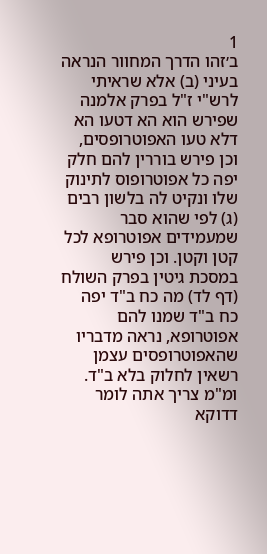1
ב׳זהו הדרך המחוור הנראה בעיני (ב) אלא שראיתי לרש"י ז"ל בפרק אלמנה שפירש הוא הא דטעו הא דלא טעו האפוטרופסים, וכן פירש בוררין להם חלק יפה כל אפוטרופוס לתינוק שלו ונקיט לה בלשון רבים (ג) לפי שהוא סבר שמעמידים אפוטרופא לכל קטן וקטן. וכן פירש במסכת גיטין בפרק השולח (דף לד) מה כח ב"ד יפה כח ב"ד שמנו להם אפוטרופא, נראה מדבריו שהאפוטרופסים עצמן רשאין לחלוק בלא ב"ד. ומ"מ צריך אתה לומר דדוקא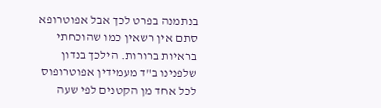בנתמנה בפרט לכך אבל אפוטרופא סתם אין רשאין כמו שהוכחתי בראיות ברורות. הילכך בנדון שלפנינו ב"ד מעמידין אפוטרופוס לכל אחד מן הקטנים לפי שעה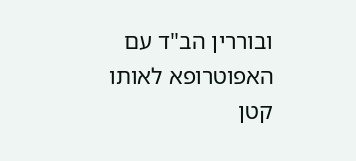ובוררין הב"ד עם האפוטרופא לאותו קטן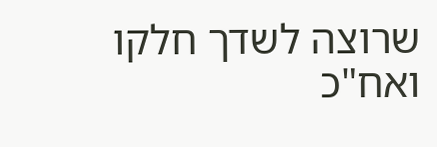שרוצה לשדך חלקו ואח"כ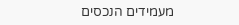מעמידים הנכסים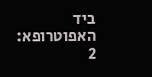ביד האפוטרופא:
2